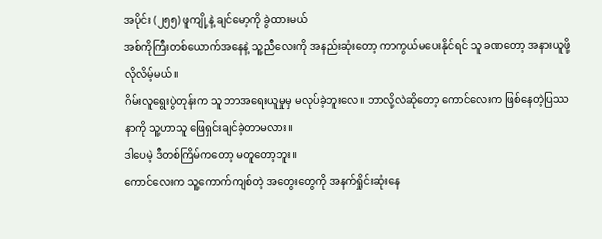အပိုင်း (၂၅၅) ဖူကျို့နဲ့ ချင်မော့ကို ခွဲထားမယ်
အစ်ကိုကြီးတစ်ယောက်အနေနဲ့ သူ့ညီလေးကို အနည်းဆုံးတော့ ကာကွယ်မပေးနိုင်ရင် သူ ခဏတော့ အနားယူဖို့လိုလိမ့်မယ်။
ဂိမ်းလူရွေးပွဲတုန်းက သူ ဘာအရေးယူမှုမှ မလုပ်ခဲ့ဘူးလေ။ ဘာလို့လဲဆိုတော့ ကောင်လေးက ဖြစ်နေတဲ့ပြဿနာကို သူ့ဟာသူ ဖြေရှင်းချင်ခဲ့တာမလား။
ဒါပေမဲ့ ဒီတစ်ကြိမ်ကတော့ မတူတော့ဘူး။
ကောင်လေးက သူ့ကောက်ကျစ်တဲ့ အတွေးတွေကို အနက်ရှိုင်းဆုံးနေ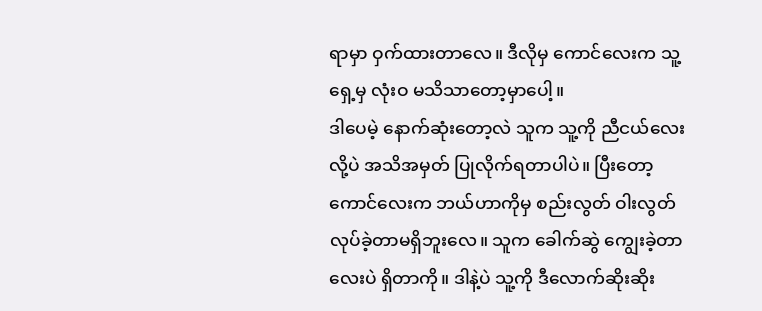ရာမှာ ဝှက်ထားတာလေ။ ဒီလိုမှ ကောင်လေးက သူ့ရှေ့မှ လုံးဝ မသိသာတော့မှာပေါ့။
ဒါပေမဲ့ နောက်ဆုံးတော့လဲ သူက သူ့ကို ညီငယ်လေးလို့ပဲ အသိအမှတ် ပြုလိုက်ရတာပါပဲ။ ပြီးတော့ ကောင်လေးက ဘယ်ဟာကိုမှ စည်းလွတ် ဝါးလွတ် လုပ်ခဲ့တာမရှိဘူးလေ။ သူက ခေါက်ဆွဲ ကျွေးခဲ့တာလေးပဲ ရှိတာကို။ ဒါနဲ့ပဲ သူ့ကို ဒီလောက်ဆိုးဆိုး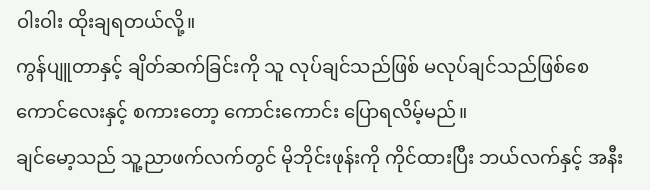ဝါးဝါး ထိုးချရတယ်လို့။
ကွန်ပျူတာနှင့် ချိတ်ဆက်ခြင်းကို သူ လုပ်ချင်သည်ဖြစ် မလုပ်ချင်သည်ဖြစ်စေ ကောင်လေးနှင့် စကားတော့ ကောင်းကောင်း ပြောရလိမ့်မည်။
ချင်မော့သည် သူ့ညာဖက်လက်တွင် မိုဘိုင်းဖုန်းကို ကိုင်ထားပြီး ဘယ်လက်နှင့် အနီး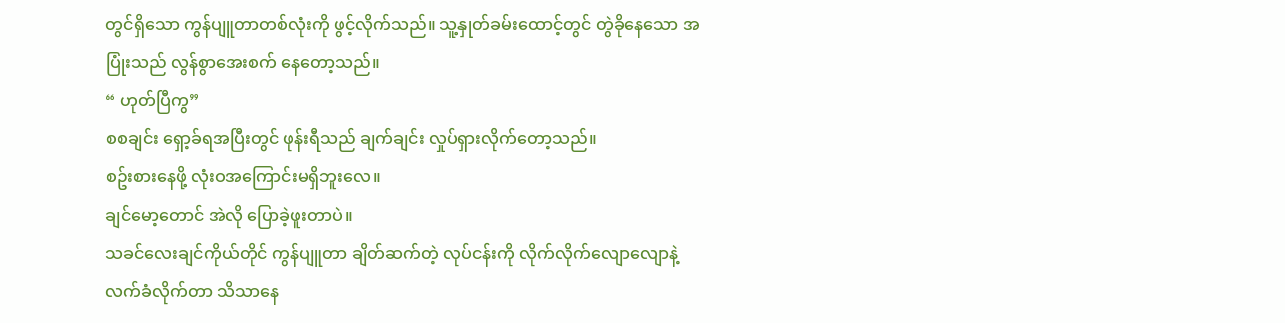တွင်ရှိသော ကွန်ပျူတာတစ်လုံးကို ဖွင့်လိုက်သည်။ သူ့နှုတ်ခမ်းထောင့်တွင် တွဲခိုနေသော အပြုံးသည် လွန်စွာအေးစက် နေတော့သည်။
“ ဟုတ်ပြီကွ”
စစချင်း ရှော့ခ်ရအပြီးတွင် ဖုန်းရီသည် ချက်ချင်း လှုပ်ရှားလိုက်တော့သည်။
စဥ်းစားနေဖို့ လုံးဝအကြောင်းမရှိဘူးလေ။
ချင်မော့တောင် အဲလို ပြောခဲ့ဖူးတာပဲ။
သခင်လေးချင်ကိုယ်တိုင် ကွန်ပျူတာ ချိတ်ဆက်တဲ့ လုပ်ငန်းကို လိုက်လိုက်လျောလျောနဲ့ လက်ခံလိုက်တာ သိသာနေ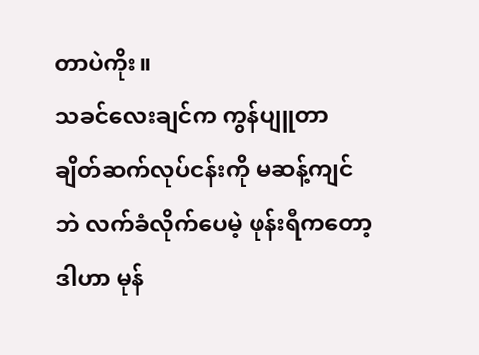တာပဲကိုး။
သခင်လေးချင်က ကွန်ပျူတာ ချိတ်ဆက်လုပ်ငန်းကို မဆန့်ကျင်ဘဲ လက်ခံလိုက်ပေမဲ့ ဖုန်းရီကတော့ ဒါဟာ မုန်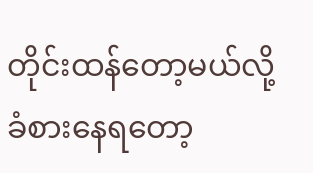တိုင်းထန်တော့မယ်လို့ ခံစားနေရတော့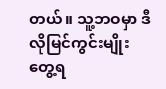တယ်။ သူ့ဘဝမှာ ဒီလိုမြင်ကွင်းမျိုး တွေ့ရ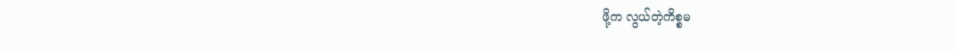ဖို့က လွယ်တဲ့ကိစ္စမ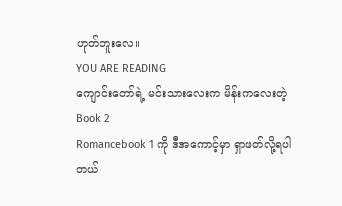ဟုတ်ဘူးလေ။
YOU ARE READING
ကျောင်းတော်ရဲ့ မင်းသားလေးက မိန်းကလေးတဲ့ Book 2
Romancebook 1 ကို ဒီအကောင့်မှာ ရှာဖတ်လို့ရပါတယ်